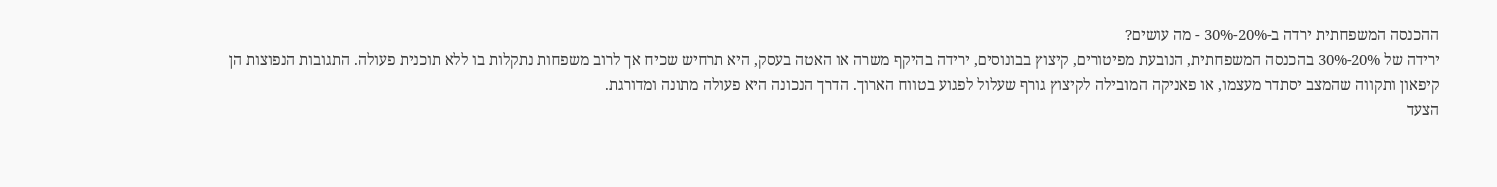ההכנסה המשפחתית ירדה ב-20%-30% - מה עושים?
ירידה של 20%-30% בהכנסה המשפחתית, הנובעת מפיטורים, קיצוץ בבונוסים, ירידה בהיקף משרה או האטה בעסק, היא תרחיש שכיח אך לרוב משפחות נתקלות בו ללא תוכנית פעולה. התגובות הנפוצות הן קיפאון ותקווה שהמצב יסתדר מעצמו, או פאניקה המובילה לקיצוץ גורף שעלול לפגוע בטווח הארוך. הדרך הנכונה היא פעולה מתונה ומדורגת.
הצעד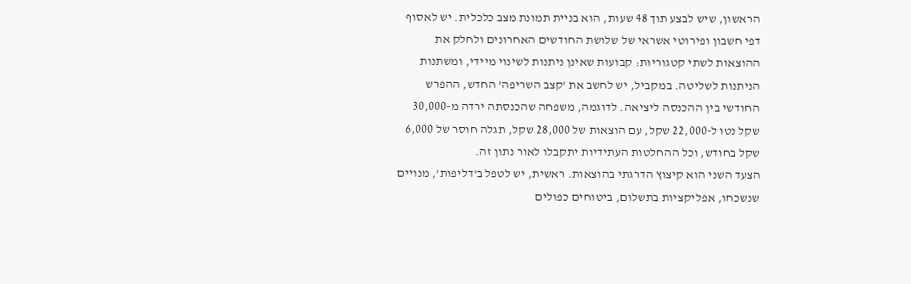הראשון, שיש לבצע תוך 48 שעות, הוא בניית תמונת מצב כלכלית. יש לאסוף דפי חשבון ופירוטי אשראי של שלושת החודשים האחרונים ולחלק את ההוצאות לשתי קטגוריות: קבועות שאינן ניתנות לשינוי מיידי, ומשתנות הניתנות לשליטה. במקביל, יש לחשב את 'קצב השריפה' החדש, ההפרש החודשי בין ההכנסה ליציאה. לדוגמה, משפחה שהכנסתה ירדה מ-30,000 שקל נטו ל-22,000 שקל, עם הוצאות של 28,000 שקל, תגלה חוסר של 6,000 שקל בחודש, וכל ההחלטות העתידיות יתקבלו לאור נתון זה.
הצעד השני הוא קיצוץ הדרגתי בהוצאות. ראשית, יש לטפל ב'דליפות', מנויים שנשכחו, אפליקציות בתשלום, ביטוחים כפולים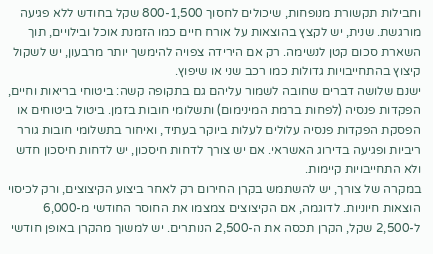וחבילות תקשורת מנופחות, שיכולים לחסוך 800-1,500 שקל בחודש ללא פגיעה מורגשת. שנית, יש לקצץ בהוצאות על אורח חיים כמו הזמנת אוכל ובילויים, תוך השארת סכום קטן לנשימה. רק אם הירידה צפויה להימשך יותר מרבעון, יש לשקול קיצוץ בהתחייבויות גדולות כמו רכב שני או שיפוץ.
ישנם שלושה דברים שחובה לשמור עליהם גם בתקופה קשה: ביטוחי בריאות וחיים, הפקדות פנסיה (לפחות ברמת המינימום) ותשלומי חובות בזמן. ביטול ביטוחים או הפסקת הפקדות פנסיה עלולים לעלות ביוקר בעתיד, ואיחור בתשלומי חובות גורר ריביות ופגיעה בדירוג האשראי. אם יש צורך לדחות חיסכון, יש לדחות חיסכון חדש ולא התחייבויות קיימות.
במקרה של צורך, יש להשתמש בקרן החירום רק לאחר ביצוע הקיצוצים, ורק לכיסוי הוצאות חיוניות. לדוגמה, אם הקיצוצים צמצמו את החוסר החודשי מ-6,000 ל-2,500 שקל, הקרן תכסה את ה-2,500 הנותרים. יש למשוך מהקרן באופן חודשי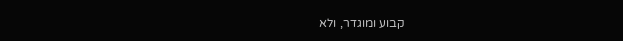קבוע ומוגדר, ולא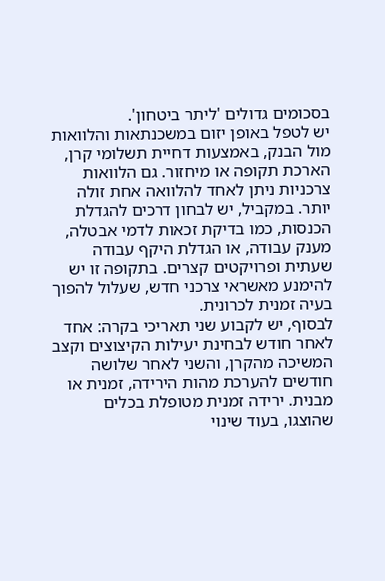בסכומים גדולים 'ליתר ביטחון'.
יש לטפל באופן יזום במשכנתאות והלוואות מול הבנק, באמצעות דחיית תשלומי קרן, הארכת תקופה או מיחזור. גם הלוואות צרכניות ניתן לאחד להלוואה אחת זולה יותר. במקביל, יש לבחון דרכים להגדלת הכנסות, כמו בדיקת זכאות לדמי אבטלה, מענק עבודה, או הגדלת היקף עבודה שעתית ופרויקטים קצרים. בתקופה זו יש להימנע מאשראי צרכני חדש, שעלול להפוך בעיה זמנית לכרונית.
לבסוף, יש לקבוע שני תאריכי בקרה: אחד לאחר חודש לבחינת יעילות הקיצוצים וקצב המשיכה מהקרן, והשני לאחר שלושה חודשים להערכת מהות הירידה, זמנית או מבנית. ירידה זמנית מטופלת בכלים שהוצגו, בעוד שינוי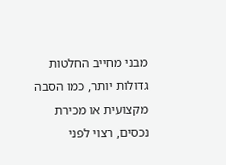מבני מחייב החלטות גדולות יותר, כמו הסבה מקצועית או מכירת נכסים, רצוי לפני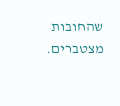שהחובות מצטברים.